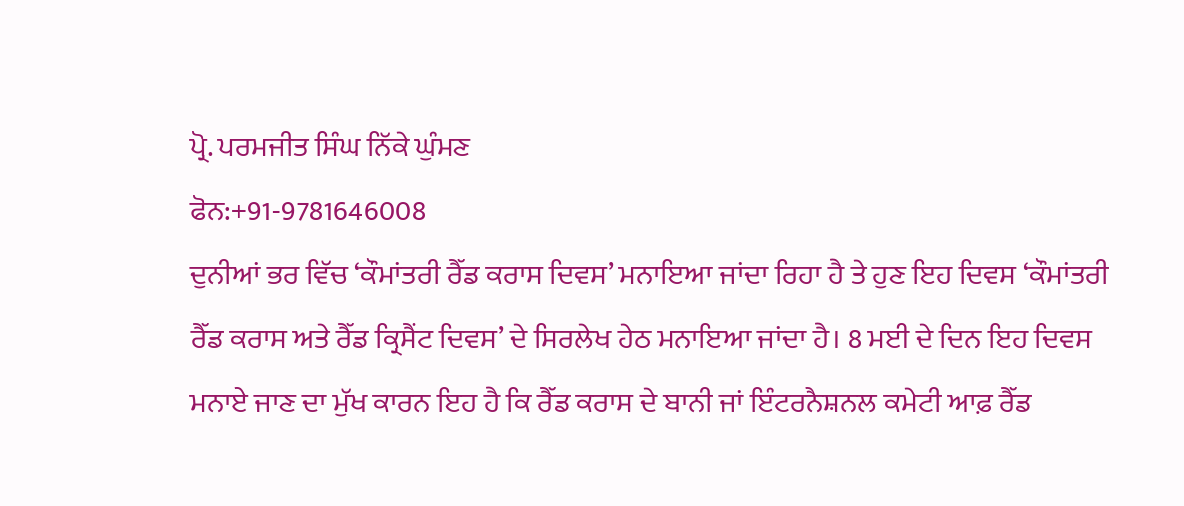ਪ੍ਰੋ. ਪਰਮਜੀਤ ਸਿੰਘ ਨਿੱਕੇ ਘੁੰਮਣ
ਫੋਨ:+91-9781646008
ਦੁਨੀਆਂ ਭਰ ਵਿੱਚ ‘ਕੌਮਾਂਤਰੀ ਰੈੱਡ ਕਰਾਸ ਦਿਵਸ’ ਮਨਾਇਆ ਜਾਂਦਾ ਰਿਹਾ ਹੈ ਤੇ ਹੁਣ ਇਹ ਦਿਵਸ ‘ਕੌਮਾਂਤਰੀ ਰੈੱਡ ਕਰਾਸ ਅਤੇ ਰੈੱਡ ਕ੍ਰਿਸੈਂਟ ਦਿਵਸ’ ਦੇ ਸਿਰਲੇਖ ਹੇਠ ਮਨਾਇਆ ਜਾਂਦਾ ਹੈ। 8 ਮਈ ਦੇ ਦਿਨ ਇਹ ਦਿਵਸ ਮਨਾਏ ਜਾਣ ਦਾ ਮੁੱਖ ਕਾਰਨ ਇਹ ਹੈ ਕਿ ਰੈੱਡ ਕਰਾਸ ਦੇ ਬਾਨੀ ਜਾਂ ਇੰਟਰਨੈਸ਼ਨਲ ਕਮੇਟੀ ਆਫ਼ ਰੈੱਡ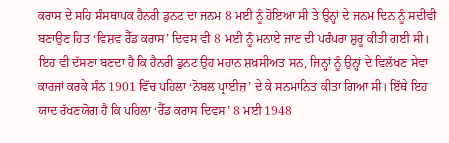ਕਰਾਸ ਦੇ ਸਹਿ ਸੰਸਥਾਪਕ ਹੈਨਰੀ ਡੁਨਟ ਦਾ ਜਨਮ 8 ਮਈ ਨੂੰ ਹੋਇਆ ਸੀ ਤੇ ਉਨ੍ਹਾਂ ਦੇ ਜਨਮ ਦਿਨ ਨੂੰ ਸਦੀਵੀ ਬਣਾਉਣ ਹਿਤ ‘ਵਿਸ਼ਵ ਰੈੱਡ ਕਰਾਸ’ ਦਿਵਸ ਵੀ 8 ਮਈ ਨੂੰ ਮਨਾਏ ਜਾਣ ਦੀ ਪਰੰਪਰਾ ਸ਼ੁਰੂ ਕੀਤੀ ਗਈ ਸੀ।
ਇਹ ਵੀ ਦੱਸਣਾ ਬਣਦਾ ਹੈ ਕਿ ਹੈਨਰੀ ਡੁਨਟ ਉਹ ਮਹਾਨ ਸ਼ਖ਼ਸੀਅਤ ਸਨ, ਜਿਨ੍ਹਾਂ ਨੂੰ ਉਨ੍ਹਾਂ ਦੇ ਵਿਲੱਖਣ ਸੇਵਾ ਕਾਰਜਾਂ ਕਰਕੇ ਸੰਨ 1901 ਵਿੱਚ ਪਹਿਲਾ ‘ਨੋਬਲ ਪ੍ਰਾਈਜ਼’ ਦੇ ਕੇ ਸਨਮਾਨਿਤ ਕੀਤਾ ਗਿਆ ਸੀ। ਇੱਥੇ ਇਹ ਯਾਦ ਰੱਖਣਯੋਗ ਹੈ ਕਿ ਪਹਿਲਾ ‘ਰੈੱਡ ਕਰਾਸ ਦਿਵਸ’ 8 ਮਈ 1948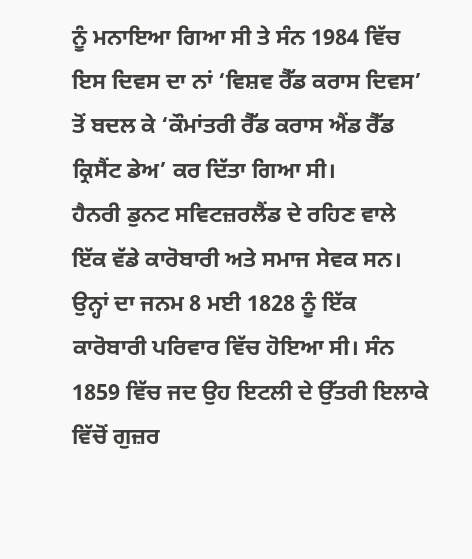ਨੂੰ ਮਨਾਇਆ ਗਿਆ ਸੀ ਤੇ ਸੰਨ 1984 ਵਿੱਚ ਇਸ ਦਿਵਸ ਦਾ ਨਾਂ ‘ਵਿਸ਼ਵ ਰੈੱਡ ਕਰਾਸ ਦਿਵਸ’ ਤੋਂ ਬਦਲ ਕੇ ‘ਕੌਮਾਂਤਰੀ ਰੈੱਡ ਕਰਾਸ ਐਂਡ ਰੈੱਡ ਕ੍ਰਿਸੈਂਟ ਡੇਅ’ ਕਰ ਦਿੱਤਾ ਗਿਆ ਸੀ।
ਹੈਨਰੀ ਡੁਨਟ ਸਵਿਟਜ਼ਰਲੈਂਡ ਦੇ ਰਹਿਣ ਵਾਲੇ ਇੱਕ ਵੱਡੇ ਕਾਰੋਬਾਰੀ ਅਤੇ ਸਮਾਜ ਸੇਵਕ ਸਨ। ਉਨ੍ਹਾਂ ਦਾ ਜਨਮ 8 ਮਈ 1828 ਨੂੰ ਇੱਕ ਕਾਰੋਬਾਰੀ ਪਰਿਵਾਰ ਵਿੱਚ ਹੋਇਆ ਸੀ। ਸੰਨ 1859 ਵਿੱਚ ਜਦ ਉਹ ਇਟਲੀ ਦੇ ਉੱਤਰੀ ਇਲਾਕੇ ਵਿੱਚੋਂ ਗੁਜ਼ਰ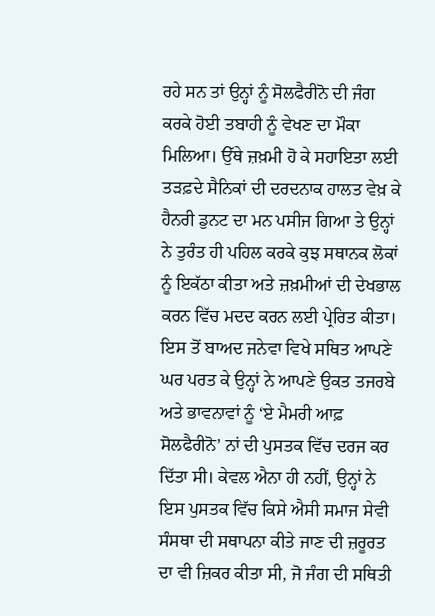ਰਹੇ ਸਨ ਤਾਂ ਉਨ੍ਹਾਂ ਨੂੰ ਸੋਲਫੈਰੀਨੋ ਦੀ ਜੰਗ ਕਰਕੇ ਹੋਈ ਤਬਾਹੀ ਨੂੰ ਵੇਖਣ ਦਾ ਮੌਕਾ ਮਿਲਿਆ। ਉੱਥੇ ਜ਼ਖ਼ਮੀ ਹੋ ਕੇ ਸਹਾਇਤਾ ਲਈ ਤੜਫ਼ਦੇ ਸੈਨਿਕਾਂ ਦੀ ਦਰਦਨਾਕ ਹਾਲਤ ਵੇਖ਼ ਕੇ ਹੈਨਰੀ ਡੁਨਟ ਦਾ ਮਨ ਪਸੀਜ ਗਿਆ ਤੇ ਉਨ੍ਹਾਂ ਨੇ ਤੁਰੰਤ ਹੀ ਪਹਿਲ ਕਰਕੇ ਕੁਝ ਸਥਾਨਕ ਲੋਕਾਂ ਨੂੰ ਇਕੱਠਾ ਕੀਤਾ ਅਤੇ ਜ਼ਖ਼ਮੀਆਂ ਦੀ ਦੇਖਭਾਲ ਕਰਨ ਵਿੱਚ ਮਦਦ ਕਰਨ ਲਈ ਪ੍ਰੇਰਿਤ ਕੀਤਾ। ਇਸ ਤੋਂ ਬਾਅਦ ਜਨੇਵਾ ਵਿਖੇ ਸਥਿਤ ਆਪਣੇ ਘਰ ਪਰਤ ਕੇ ਉਨ੍ਹਾਂ ਨੇ ਆਪਣੇ ਉਕਤ ਤਜਰਬੇ ਅਤੇ ਭਾਵਨਾਵਾਂ ਨੂੰ ‘ਏ ਮੈਮਰੀ ਆਫ਼ ਸੋਲਫੈਰੀਨੋ’ ਨਾਂ ਦੀ ਪੁਸਤਕ ਵਿੱਚ ਦਰਜ ਕਰ ਦਿੱਤਾ ਸੀ। ਕੇਵਲ ਐਨਾ ਹੀ ਨਹੀਂ, ਉਨ੍ਹਾਂ ਨੇ ਇਸ ਪੁਸਤਕ ਵਿੱਚ ਕਿਸੇ ਐਸੀ ਸਮਾਜ ਸੇਵੀ ਸੰਸਥਾ ਦੀ ਸਥਾਪਨਾ ਕੀਤੇ ਜਾਣ ਦੀ ਜ਼ਰੂਰਤ ਦਾ ਵੀ ਜ਼ਿਕਰ ਕੀਤਾ ਸੀ, ਜੋ ਜੰਗ ਦੀ ਸਥਿਤੀ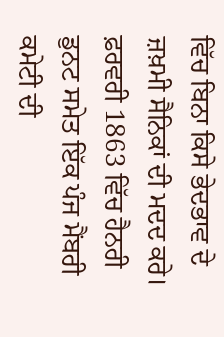ਵਿੱਚ ਬਿਨਾ ਕਿਸੇ ਭੇਦਭਾਵ ਦੇ ਜ਼ਖ਼ਮੀ ਸੈਨਿਕਾਂ ਦੀ ਮਦਦ ਕਰੇ। ਫ਼ਰਵਰੀ 1863 ਵਿੱਚ ਹੈਨਰੀ ਡੁਨਟ ਸਮੇਤ ਇੱਕ ਪੰਜ ਮੈਂਬਰੀ ਕਮੇਟੀ ਦੀ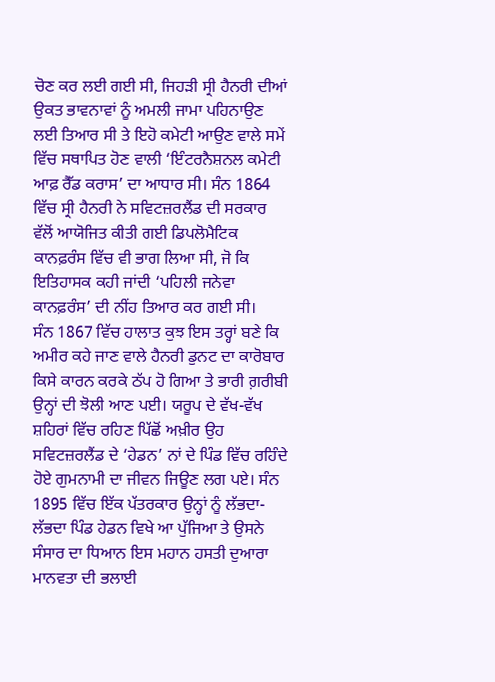ਚੋਣ ਕਰ ਲਈ ਗਈ ਸੀ, ਜਿਹੜੀ ਸ੍ਰੀ ਹੈਨਰੀ ਦੀਆਂ ਉਕਤ ਭਾਵਨਾਵਾਂ ਨੂੰ ਅਮਲੀ ਜਾਮਾ ਪਹਿਨਾਉਣ ਲਈ ਤਿਆਰ ਸੀ ਤੇ ਇਹੋ ਕਮੇਟੀ ਆਉਣ ਵਾਲੇ ਸਮੇਂ ਵਿੱਚ ਸਥਾਪਿਤ ਹੋਣ ਵਾਲੀ ‘ਇੰਟਰਨੈਸ਼ਨਲ ਕਮੇਟੀ ਆਫ਼ ਰੈੱਡ ਕਰਾਸ’ ਦਾ ਆਧਾਰ ਸੀ। ਸੰਨ 1864 ਵਿੱਚ ਸ੍ਰੀ ਹੈਨਰੀ ਨੇ ਸਵਿਟਜ਼ਰਲੈਂਡ ਦੀ ਸਰਕਾਰ ਵੱਲੋਂ ਆਯੋਜਿਤ ਕੀਤੀ ਗਈ ਡਿਪਲੋਮੈਟਿਕ ਕਾਨਫ਼ਰੰਸ ਵਿੱਚ ਵੀ ਭਾਗ ਲਿਆ ਸੀ, ਜੋ ਕਿ ਇਤਿਹਾਸਕ ਕਹੀ ਜਾਂਦੀ ‘ਪਹਿਲੀ ਜਨੇਵਾ ਕਾਨਫ਼ਰੰਸ’ ਦੀ ਨੀਂਹ ਤਿਆਰ ਕਰ ਗਈ ਸੀ।
ਸੰਨ 1867 ਵਿੱਚ ਹਾਲਾਤ ਕੁਝ ਇਸ ਤਰ੍ਹਾਂ ਬਣੇ ਕਿ ਅਮੀਰ ਕਹੇ ਜਾਣ ਵਾਲੇ ਹੈਨਰੀ ਡੁਨਟ ਦਾ ਕਾਰੋਬਾਰ ਕਿਸੇ ਕਾਰਨ ਕਰਕੇ ਠੱਪ ਹੋ ਗਿਆ ਤੇ ਭਾਰੀ ਗ਼ਰੀਬੀ ਉਨ੍ਹਾਂ ਦੀ ਝੋਲੀ ਆਣ ਪਈ। ਯਰੂਪ ਦੇ ਵੱਖ-ਵੱਖ ਸ਼ਹਿਰਾਂ ਵਿੱਚ ਰਹਿਣ ਪਿੱਛੋਂ ਅਖ਼ੀਰ ਉਹ ਸਵਿਟਜ਼ਰਲੈਂਡ ਦੇ ‘ਹੇਡਨ’ ਨਾਂ ਦੇ ਪਿੰਡ ਵਿੱਚ ਰਹਿੰਦੇ ਹੋਏ ਗੁਮਨਾਮੀ ਦਾ ਜੀਵਨ ਜਿਊਣ ਲਗ ਪਏ। ਸੰਨ 1895 ਵਿੱਚ ਇੱਕ ਪੱਤਰਕਾਰ ਉਨ੍ਹਾਂ ਨੂੰ ਲੱਭਦਾ-ਲੱਭਦਾ ਪਿੰਡ ਹੇਡਨ ਵਿਖੇ ਆ ਪੁੱਜਿਆ ਤੇ ਉਸਨੇ ਸੰਸਾਰ ਦਾ ਧਿਆਨ ਇਸ ਮਹਾਨ ਹਸਤੀ ਦੁਆਰਾ ਮਾਨਵਤਾ ਦੀ ਭਲਾਈ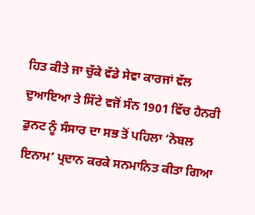ਹਿਤ ਕੀਤੇ ਜਾ ਚੁੱਕੇ ਵੱਡੇ ਸੇਵਾ ਕਾਰਜਾਂ ਵੱਲ ਦੁਆਇਆ ਤੇ ਸਿੱਟੇ ਵਜੋਂ ਸੰਨ 1901 ਵਿੱਚ ਹੈਨਰੀ ਡੁਨਟ ਨੂੰ ਸੰਸਾਰ ਦਾ ਸਭ ਤੋਂ ਪਹਿਲਾ ‘ਨੋਬਲ ਇਨਾਮ’ ਪ੍ਰਦਾਨ ਕਰਕੇ ਸਨਮਾਨਿਤ ਕੀਤਾ ਗਿਆ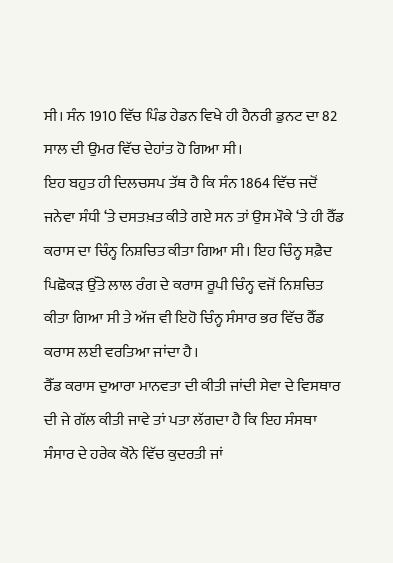ਸੀ। ਸੰਨ 1910 ਵਿੱਚ ਪਿੰਡ ਹੇਡਨ ਵਿਖੇ ਹੀ ਹੈਨਰੀ ਡੁਨਟ ਦਾ 82 ਸਾਲ ਦੀ ਉਮਰ ਵਿੱਚ ਦੇਹਾਂਤ ਹੋ ਗਿਆ ਸੀ।
ਇਹ ਬਹੁਤ ਹੀ ਦਿਲਚਸਪ ਤੱਥ ਹੈ ਕਿ ਸੰਨ 1864 ਵਿੱਚ ਜਦੋਂ ਜਨੇਵਾ ਸੰਧੀ ‘ਤੇ ਦਸਤਖ਼ਤ ਕੀਤੇ ਗਏ ਸਨ ਤਾਂ ਉਸ ਮੌਕੇ ‘ਤੇ ਹੀ ਰੈੱਡ ਕਰਾਸ ਦਾ ਚਿੰਨ੍ਹ ਨਿਸ਼ਚਿਤ ਕੀਤਾ ਗਿਆ ਸੀ। ਇਹ ਚਿੰਨ੍ਹ ਸਫ਼ੈਦ ਪਿਛੋਕੜ ਉੱਤੇ ਲਾਲ ਰੰਗ ਦੇ ਕਰਾਸ ਰੂਪੀ ਚਿੰਨ੍ਹ ਵਜੋਂ ਨਿਸ਼ਚਿਤ ਕੀਤਾ ਗਿਆ ਸੀ ਤੇ ਅੱਜ ਵੀ ਇਹੋ ਚਿੰਨ੍ਹ ਸੰਸਾਰ ਭਰ ਵਿੱਚ ਰੈੱਡ ਕਰਾਸ ਲਈ ਵਰਤਿਆ ਜਾਂਦਾ ਹੈ।
ਰੈੱਡ ਕਰਾਸ ਦੁਆਰਾ ਮਾਨਵਤਾ ਦੀ ਕੀਤੀ ਜਾਂਦੀ ਸੇਵਾ ਦੇ ਵਿਸਥਾਰ ਦੀ ਜੇ ਗੱਲ ਕੀਤੀ ਜਾਵੇ ਤਾਂ ਪਤਾ ਲੱਗਦਾ ਹੈ ਕਿ ਇਹ ਸੰਸਥਾ ਸੰਸਾਰ ਦੇ ਹਰੇਕ ਕੋਨੇ ਵਿੱਚ ਕੁਦਰਤੀ ਜਾਂ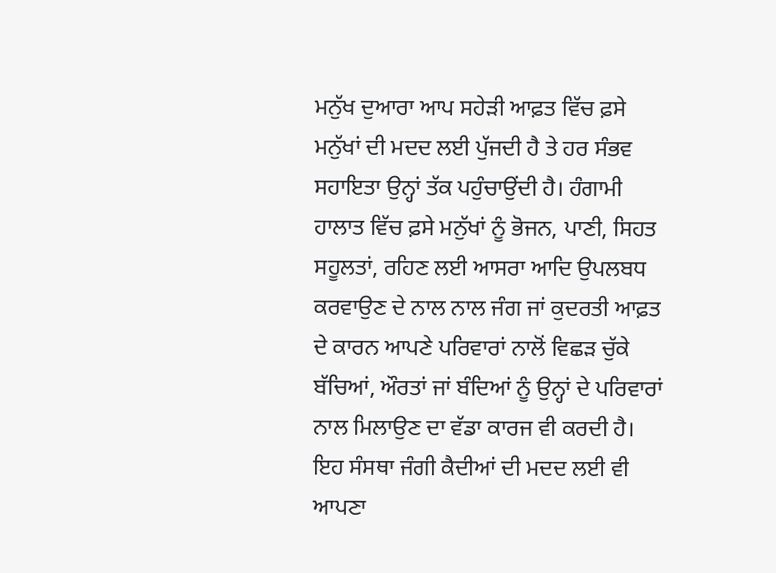ਮਨੁੱਖ ਦੁਆਰਾ ਆਪ ਸਹੇੜੀ ਆਫ਼ਤ ਵਿੱਚ ਫ਼ਸੇ ਮਨੁੱਖਾਂ ਦੀ ਮਦਦ ਲਈ ਪੁੱਜਦੀ ਹੈ ਤੇ ਹਰ ਸੰਭਵ ਸਹਾਇਤਾ ਉਨ੍ਹਾਂ ਤੱਕ ਪਹੁੰਚਾਉਂਦੀ ਹੈ। ਹੰਗਾਮੀ ਹਾਲਾਤ ਵਿੱਚ ਫ਼ਸੇ ਮਨੁੱਖਾਂ ਨੂੰ ਭੋਜਨ, ਪਾਣੀ, ਸਿਹਤ ਸਹੂਲਤਾਂ, ਰਹਿਣ ਲਈ ਆਸਰਾ ਆਦਿ ਉਪਲਬਧ ਕਰਵਾਉਣ ਦੇ ਨਾਲ ਨਾਲ ਜੰਗ ਜਾਂ ਕੁਦਰਤੀ ਆਫ਼ਤ ਦੇ ਕਾਰਨ ਆਪਣੇ ਪਰਿਵਾਰਾਂ ਨਾਲੋਂ ਵਿਛੜ ਚੁੱਕੇ ਬੱਚਿਆਂ, ਔਰਤਾਂ ਜਾਂ ਬੰਦਿਆਂ ਨੂੰ ਉਨ੍ਹਾਂ ਦੇ ਪਰਿਵਾਰਾਂ ਨਾਲ ਮਿਲਾਉਣ ਦਾ ਵੱਡਾ ਕਾਰਜ ਵੀ ਕਰਦੀ ਹੈ। ਇਹ ਸੰਸਥਾ ਜੰਗੀ ਕੈਦੀਆਂ ਦੀ ਮਦਦ ਲਈ ਵੀ ਆਪਣਾ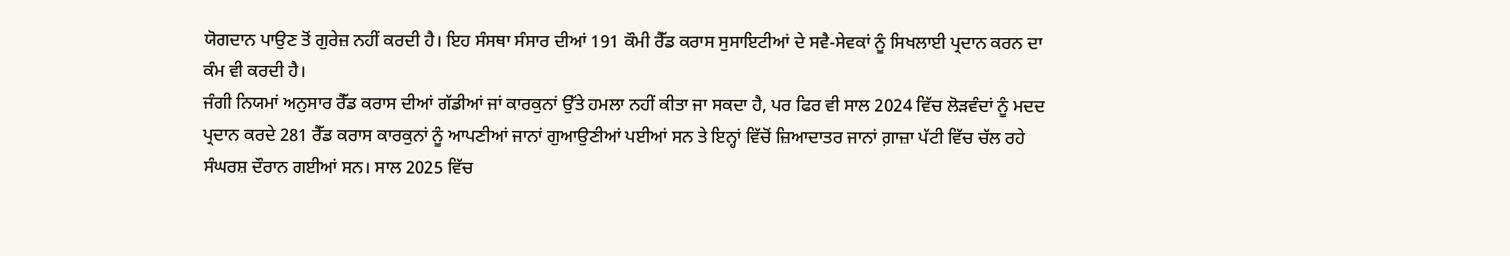ਯੋਗਦਾਨ ਪਾਉਣ ਤੋਂ ਗੁਰੇਜ਼ ਨਹੀਂ ਕਰਦੀ ਹੈ। ਇਹ ਸੰਸਥਾ ਸੰਸਾਰ ਦੀਆਂ 191 ਕੌਮੀ ਰੈੱਡ ਕਰਾਸ ਸੁਸਾਇਟੀਆਂ ਦੇ ਸਵੈ-ਸੇਵਕਾਂ ਨੂੰ ਸਿਖਲਾਈ ਪ੍ਰਦਾਨ ਕਰਨ ਦਾ ਕੰਮ ਵੀ ਕਰਦੀ ਹੈ।
ਜੰਗੀ ਨਿਯਮਾਂ ਅਨੁਸਾਰ ਰੈੱਡ ਕਰਾਸ ਦੀਆਂ ਗੱਡੀਆਂ ਜਾਂ ਕਾਰਕੁਨਾਂ ਉੱਤੇ ਹਮਲਾ ਨਹੀਂ ਕੀਤਾ ਜਾ ਸਕਦਾ ਹੈ, ਪਰ ਫਿਰ ਵੀ ਸਾਲ 2024 ਵਿੱਚ ਲੋੜਵੰਦਾਂ ਨੂੰ ਮਦਦ ਪ੍ਰਦਾਨ ਕਰਦੇ 281 ਰੈੱਡ ਕਰਾਸ ਕਾਰਕੁਨਾਂ ਨੂੰ ਆਪਣੀਆਂ ਜਾਨਾਂ ਗੁਆਉਣੀਆਂ ਪਈਆਂ ਸਨ ਤੇ ਇਨ੍ਹਾਂ ਵਿੱਚੋਂ ਜ਼ਿਆਦਾਤਰ ਜਾਨਾਂ ਗ਼ਾਜ਼ਾ ਪੱਟੀ ਵਿੱਚ ਚੱਲ ਰਹੇ ਸੰਘਰਸ਼ ਦੌਰਾਨ ਗਈਆਂ ਸਨ। ਸਾਲ 2025 ਵਿੱਚ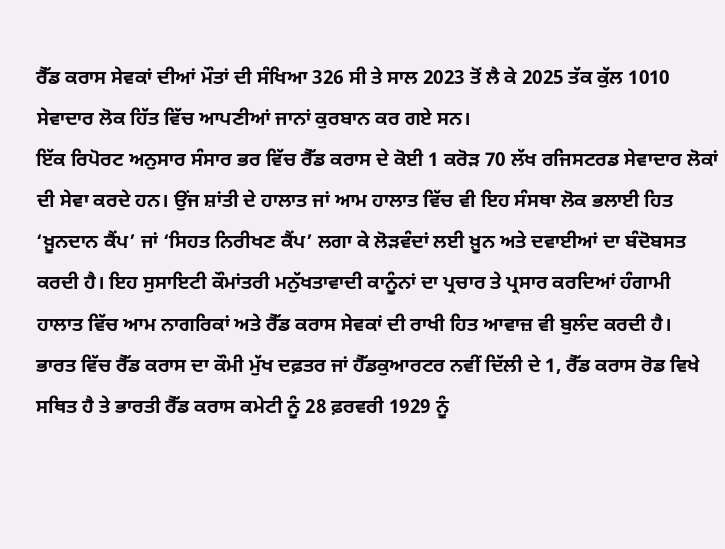ਰੈੱਡ ਕਰਾਸ ਸੇਵਕਾਂ ਦੀਆਂ ਮੌਤਾਂ ਦੀ ਸੰਖਿਆ 326 ਸੀ ਤੇ ਸਾਲ 2023 ਤੋਂ ਲੈ ਕੇ 2025 ਤੱਕ ਕੁੱਲ 1010 ਸੇਵਾਦਾਰ ਲੋਕ ਹਿੱਤ ਵਿੱਚ ਆਪਣੀਆਂ ਜਾਨਾਂ ਕੁਰਬਾਨ ਕਰ ਗਏ ਸਨ।
ਇੱਕ ਰਿਪੋਰਟ ਅਨੁਸਾਰ ਸੰਸਾਰ ਭਰ ਵਿੱਚ ਰੈੱਡ ਕਰਾਸ ਦੇ ਕੋਈ 1 ਕਰੋੜ 70 ਲੱਖ ਰਜਿਸਟਰਡ ਸੇਵਾਦਾਰ ਲੋਕਾਂ ਦੀ ਸੇਵਾ ਕਰਦੇ ਹਨ। ਉਂਜ ਸ਼ਾਂਤੀ ਦੇ ਹਾਲਾਤ ਜਾਂ ਆਮ ਹਾਲਾਤ ਵਿੱਚ ਵੀ ਇਹ ਸੰਸਥਾ ਲੋਕ ਭਲਾਈ ਹਿਤ ‘ਖ਼ੂਨਦਾਨ ਕੈਂਪ’ ਜਾਂ ‘ਸਿਹਤ ਨਿਰੀਖਣ ਕੈਂਪ’ ਲਗਾ ਕੇ ਲੋੜਵੰਦਾਂ ਲਈ ਖ਼ੂਨ ਅਤੇ ਦਵਾਈਆਂ ਦਾ ਬੰਦੋਬਸਤ ਕਰਦੀ ਹੈ। ਇਹ ਸੁਸਾਇਟੀ ਕੌਮਾਂਤਰੀ ਮਨੁੱਖਤਾਵਾਦੀ ਕਾਨੂੰਨਾਂ ਦਾ ਪ੍ਰਚਾਰ ਤੇ ਪ੍ਰਸਾਰ ਕਰਦਿਆਂ ਹੰਗਾਮੀ ਹਾਲਾਤ ਵਿੱਚ ਆਮ ਨਾਗਰਿਕਾਂ ਅਤੇ ਰੈੱਡ ਕਰਾਸ ਸੇਵਕਾਂ ਦੀ ਰਾਖੀ ਹਿਤ ਆਵਾਜ਼ ਵੀ ਬੁਲੰਦ ਕਰਦੀ ਹੈ।
ਭਾਰਤ ਵਿੱਚ ਰੈੱਡ ਕਰਾਸ ਦਾ ਕੌਮੀ ਮੁੱਖ ਦਫ਼ਤਰ ਜਾਂ ਹੈੱਡਕੁਆਰਟਰ ਨਵੀਂ ਦਿੱਲੀ ਦੇ 1, ਰੈੱਡ ਕਰਾਸ ਰੋਡ ਵਿਖੇ ਸਥਿਤ ਹੈ ਤੇ ਭਾਰਤੀ ਰੈੱਡ ਕਰਾਸ ਕਮੇਟੀ ਨੂੰ 28 ਫ਼ਰਵਰੀ 1929 ਨੂੰ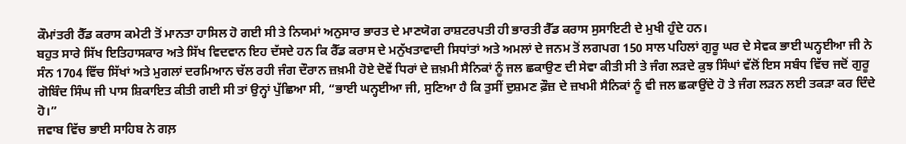ਕੌਮਾਂਤਰੀ ਰੈੱਡ ਕਰਾਸ ਕਮੇਟੀ ਤੋਂ ਮਾਨਤਾ ਹਾਸਿਲ ਹੋ ਗਈ ਸੀ ਤੇ ਨਿਯਮਾਂ ਅਨੁਸਾਰ ਭਾਰਤ ਦੇ ਮਾਣਯੋਗ ਰਾਸ਼ਟਰਪਤੀ ਹੀ ਭਾਰਤੀ ਰੈੱਡ ਕਰਾਸ ਸੁਸਾਇਟੀ ਦੇ ਮੁਖੀ ਹੁੰਦੇ ਹਨ।
ਬਹੁਤ ਸਾਰੇ ਸਿੱਖ ਇਤਿਹਾਸਕਾਰ ਅਤੇ ਸਿੱਖ ਵਿਦਵਾਨ ਇਹ ਦੱਸਦੇ ਹਨ ਕਿ ਰੈੱਡ ਕਰਾਸ ਦੇ ਮਨੁੱਖਤਾਵਾਦੀ ਸਿਧਾਂਤਾਂ ਅਤੇ ਅਮਲਾਂ ਦੇ ਜਨਮ ਤੋਂ ਲਗਪਗ 150 ਸਾਲ ਪਹਿਲਾਂ ਗੁਰੂ ਘਰ ਦੇ ਸੇਵਕ ਭਾਈ ਘਨ੍ਹਈਆ ਜੀ ਨੇ ਸੰਨ 1704 ਵਿੱਚ ਸਿੱਖਾਂ ਅਤੇ ਮੁਗਲਾਂ ਦਰਮਿਆਨ ਚੱਲ ਰਹੀ ਜੰਗ ਦੌਰਾਨ ਜ਼ਖ਼ਮੀ ਹੋਏ ਦੋਵੇਂ ਧਿਰਾਂ ਦੇ ਜ਼ਖ਼ਮੀ ਸੈਨਿਕਾਂ ਨੂੰ ਜਲ ਛਕਾਉਣ ਦੀ ਸੇਵਾ ਕੀਤੀ ਸੀ ਤੇ ਜੰਗ ਲੜਦੇ ਕੁਝ ਸਿੰਘਾਂ ਵੱਲੋਂ ਇਸ ਸਬੰਧ ਵਿੱਚ ਜਦੋਂ ਗੁਰੂ ਗੋਬਿੰਦ ਸਿੰਘ ਜੀ ਪਾਸ ਸ਼ਿਕਾਇਤ ਕੀਤੀ ਗਈ ਸੀ ਤਾਂ ਉਨ੍ਹਾਂ ਪੁੱਛਿਆ ਸੀ, “ਭਾਈ ਘਨ੍ਹਈਆ ਜੀ, ਸੁਣਿਆ ਹੈ ਕਿ ਤੁਸੀਂ ਦੁਸ਼ਮਣ ਫ਼ੌਜ਼ ਦੇ ਜ਼ਖਮੀ ਸੈਨਿਕਾਂ ਨੂੰ ਵੀ ਜਲ ਛਕਾਉਂਦੇ ਹੋ ਤੇ ਜੰਗ ਲੜਨ ਲਈ ਤਕੜਾ ਕਰ ਦਿੰਦੇ ਹੋ।”
ਜਵਾਬ ਵਿੱਚ ਭਾਈ ਸਾਹਿਬ ਨੇ ਗਲ਼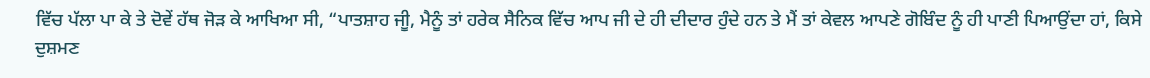ਵਿੱਚ ਪੱਲਾ ਪਾ ਕੇ ਤੇ ਦੋਵੇਂ ਹੱਥ ਜੋੜ ਕੇ ਆਖਿਆ ਸੀ, “ਪਾਤਸ਼ਾਹ ਜੀੂ, ਮੈਨੂੰ ਤਾਂ ਹਰੇਕ ਸੈਨਿਕ ਵਿੱਚ ਆਪ ਜੀ ਦੇ ਹੀ ਦੀਦਾਰ ਹੁੰਦੇ ਹਨ ਤੇ ਮੈਂ ਤਾਂ ਕੇਵਲ ਆਪਣੇ ਗੋਬਿੰਦ ਨੂੰ ਹੀ ਪਾਣੀ ਪਿਆਉਂਦਾ ਹਾਂ, ਕਿਸੇ ਦੁਸ਼ਮਣ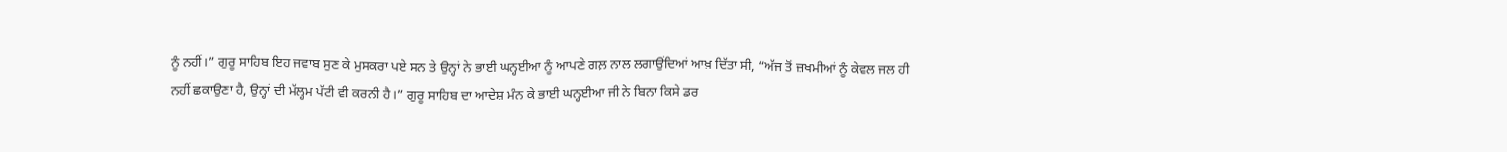ਨੂੰ ਨਹੀਂ।” ਗੁਰੂ ਸਾਹਿਬ ਇਹ ਜਵਾਬ ਸੁਣ ਕੇ ਮੁਸਕਰਾ ਪਏ ਸਨ ਤੇ ਉਨ੍ਹਾਂ ਨੇ ਭਾਈ ਘਨ੍ਹਈਆ ਨੂੰ ਆਪਣੇ ਗਲ਼ ਨਾਲ ਲਗਾਉਂਦਿਆਂ ਆਖ਼ ਦਿੱਤਾ ਸੀ, “ਅੱਜ ਤੋਂ ਜ਼ਖਮੀਆਂ ਨੂੰ ਕੇਵਲ ਜਲ ਹੀ ਨਹੀਂ ਛਕਾਉਣਾ ਹੈ, ਉਨ੍ਹਾਂ ਦੀ ਮੱਲ੍ਹਮ ਪੱਟੀ ਵੀ ਕਰਨੀ ਹੈ।” ਗੁਰੂ ਸਾਹਿਬ ਦਾ ਆਦੇਸ਼ ਮੰਨ ਕੇ ਭਾਈ ਘਨ੍ਹਈਆ ਜੀ ਨੇ ਬਿਨਾ ਕਿਸੇ ਡਰ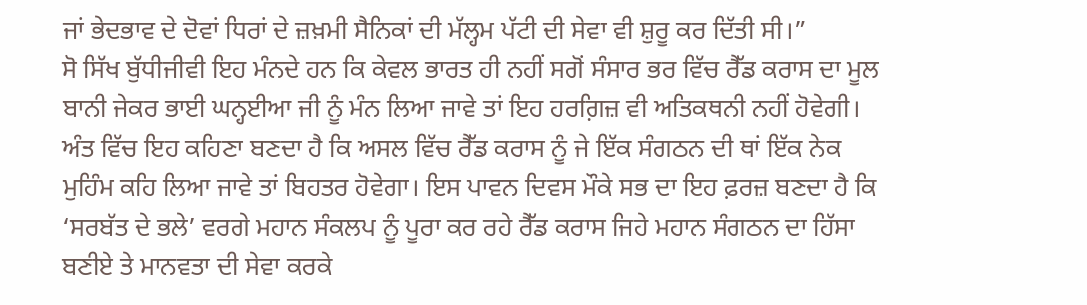ਜਾਂ ਭੇਦਭਾਵ ਦੇ ਦੋਵਾਂ ਧਿਰਾਂ ਦੇ ਜ਼ਖ਼ਮੀ ਸੈਨਿਕਾਂ ਦੀ ਮੱਲ੍ਹਮ ਪੱਟੀ ਦੀ ਸੇਵਾ ਵੀ ਸ਼ੁਰੂ ਕਰ ਦਿੱਤੀ ਸੀ।”
ਸੋ ਸਿੱਖ ਬੁੱਧੀਜੀਵੀ ਇਹ ਮੰਨਦੇ ਹਨ ਕਿ ਕੇਵਲ ਭਾਰਤ ਹੀ ਨਹੀਂ ਸਗੋਂ ਸੰਸਾਰ ਭਰ ਵਿੱਚ ਰੈੱਡ ਕਰਾਸ ਦਾ ਮੂਲ ਬਾਨੀ ਜੇਕਰ ਭਾਈ ਘਨ੍ਹਈਆ ਜੀ ਨੂੰ ਮੰਨ ਲਿਆ ਜਾਵੇ ਤਾਂ ਇਹ ਹਰਗ਼ਿਜ਼ ਵੀ ਅਤਿਕਥਨੀ ਨਹੀਂ ਹੋਵੇਗੀ।
ਅੰਤ ਵਿੱਚ ਇਹ ਕਹਿਣਾ ਬਣਦਾ ਹੈ ਕਿ ਅਸਲ ਵਿੱਚ ਰੈੱਡ ਕਰਾਸ ਨੂੰ ਜੇ ਇੱਕ ਸੰਗਠਨ ਦੀ ਥਾਂ ਇੱਕ ਨੇਕ ਮੁਹਿੰਮ ਕਹਿ ਲਿਆ ਜਾਵੇ ਤਾਂ ਬਿਹਤਰ ਹੋਵੇਗਾ। ਇਸ ਪਾਵਨ ਦਿਵਸ ਮੌਕੇ ਸਭ ਦਾ ਇਹ ਫ਼ਰਜ਼ ਬਣਦਾ ਹੈ ਕਿ ‘ਸਰਬੱਤ ਦੇ ਭਲੇ’ ਵਰਗੇ ਮਹਾਨ ਸੰਕਲਪ ਨੂੰ ਪੂਰਾ ਕਰ ਰਹੇ ਰੈੱਡ ਕਰਾਸ ਜਿਹੇ ਮਹਾਨ ਸੰਗਠਨ ਦਾ ਹਿੱਸਾ ਬਣੀਏ ਤੇ ਮਾਨਵਤਾ ਦੀ ਸੇਵਾ ਕਰਕੇ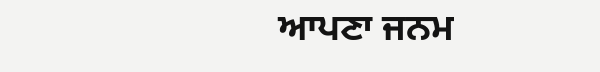ਆਪਣਾ ਜਨਮ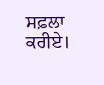ਸਫ਼ਲਾ ਕਰੀਏ।